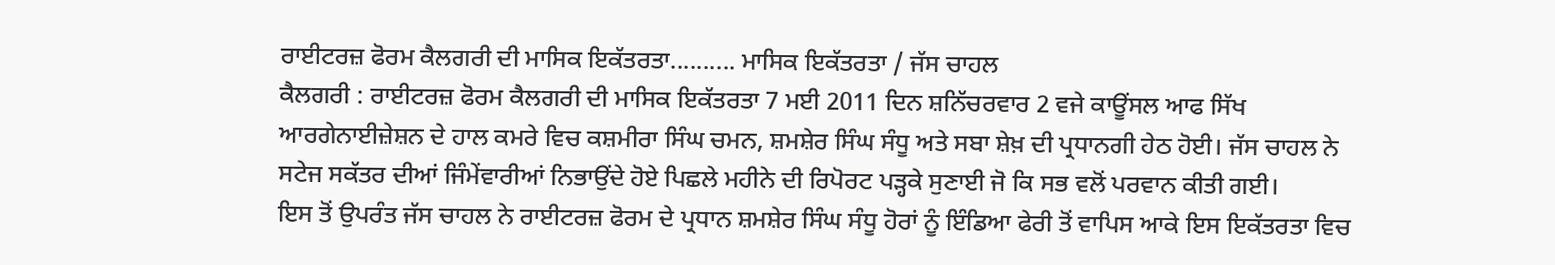ਰਾਈਟਰਜ਼ ਫੋਰਮ ਕੈਲਗਰੀ ਦੀ ਮਾਸਿਕ ਇਕੱਤਰਤਾ.......... ਮਾਸਿਕ ਇਕੱਤਰਤਾ / ਜੱਸ ਚਾਹਲ
ਕੈਲਗਰੀ : ਰਾਈਟਰਜ਼ ਫੋਰਮ ਕੈਲਗਰੀ ਦੀ ਮਾਸਿਕ ਇਕੱਤਰਤਾ 7 ਮਈ 2011 ਦਿਨ ਸ਼ਨਿੱਚਰਵਾਰ 2 ਵਜੇ ਕਾਊਂਸਲ ਆਫ ਸਿੱਖ ਆਰਗੇਨਾਈਜ਼ੇਸ਼ਨ ਦੇ ਹਾਲ ਕਮਰੇ ਵਿਚ ਕਸ਼ਮੀਰਾ ਸਿੰਘ ਚਮਨ, ਸ਼ਮਸ਼ੇਰ ਸਿੰਘ ਸੰਧੂ ਅਤੇ ਸਬਾ ਸ਼ੇਖ਼ ਦੀ ਪ੍ਰਧਾਨਗੀ ਹੇਠ ਹੋਈ। ਜੱਸ ਚਾਹਲ ਨੇ ਸਟੇਜ ਸਕੱਤਰ ਦੀਆਂ ਜਿੰਮੇਂਵਾਰੀਆਂ ਨਿਭਾਉਂਦੇ ਹੋਏ ਪਿਛਲੇ ਮਹੀਨੇ ਦੀ ਰਿਪੋਰਟ ਪੜ੍ਹਕੇ ਸੁਣਾਈ ਜੋ ਕਿ ਸਭ ਵਲੋਂ ਪਰਵਾਨ ਕੀਤੀ ਗਈ।
ਇਸ ਤੋਂ ਉਪਰੰਤ ਜੱਸ ਚਾਹਲ ਨੇ ਰਾਈਟਰਜ਼ ਫੋਰਮ ਦੇ ਪ੍ਰਧਾਨ ਸ਼ਮਸ਼ੇਰ ਸਿੰਘ ਸੰਧੂ ਹੋਰਾਂ ਨੂੰ ਇੰਡਿਆ ਫੇਰੀ ਤੋਂ ਵਾਪਿਸ ਆਕੇ ਇਸ ਇਕੱਤਰਤਾ ਵਿਚ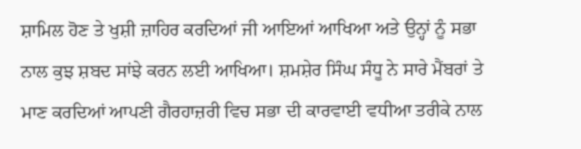ਸ਼ਾਮਿਲ ਹੋਣ ਤੇ ਖੁਸ਼ੀ ਜ਼ਾਹਿਰ ਕਰਦਿਆਂ ਜੀ ਆਇਆਂ ਆਖਿਆ ਅਤੇ ਉਨ੍ਹਾਂ ਨੂੰ ਸਭਾ ਨਾਲ ਕੁਝ ਸ਼ਬਦ ਸਾਂਝੇ ਕਰਨ ਲਈ ਆਖਿਆ। ਸ਼ਮਸ਼ੇਰ ਸਿੰਘ ਸੰਧੂ ਨੇ ਸਾਰੇ ਮੈਂਬਰਾਂ ਤੇ ਮਾਣ ਕਰਦਿਆਂ ਆਪਣੀ ਗੈਰਹਾਜ਼ਰੀ ਵਿਚ ਸਭਾ ਦੀ ਕਾਰਵਾਈ ਵਧੀਆ ਤਰੀਕੇ ਨਾਲ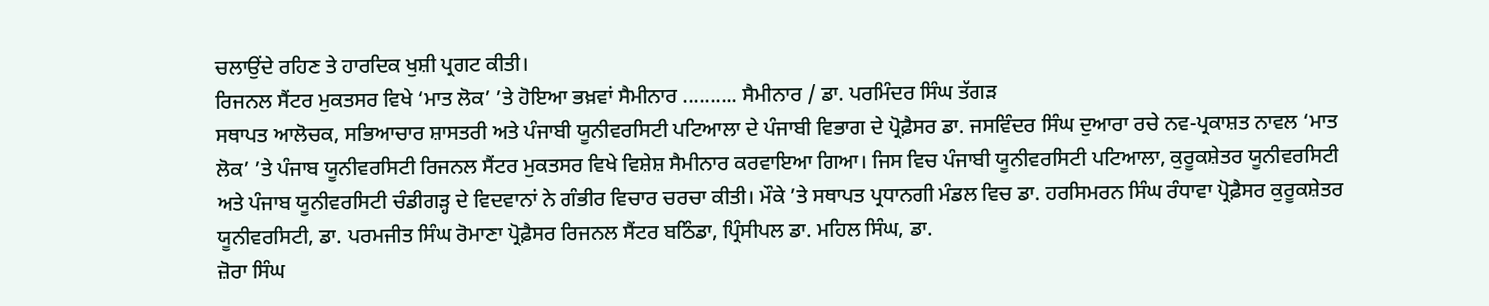ਚਲਾਉਂਦੇ ਰਹਿਣ ਤੇ ਹਾਰਦਿਕ ਖੁਸ਼ੀ ਪ੍ਰਗਟ ਕੀਤੀ।
ਰਿਜਨਲ ਸੈਂਟਰ ਮੁਕਤਸਰ ਵਿਖੇ ‘ਮਾਤ ਲੋਕ’ ’ਤੇ ਹੋਇਆ ਭਖ਼ਵਾਂ ਸੈਮੀਨਾਰ .......... ਸੈਮੀਨਾਰ / ਡਾ. ਪਰਮਿੰਦਰ ਸਿੰਘ ਤੱਗੜ
ਸਥਾਪਤ ਆਲੋਚਕ, ਸਭਿਆਚਾਰ ਸ਼ਾਸਤਰੀ ਅਤੇ ਪੰਜਾਬੀ ਯੂਨੀਵਰਸਿਟੀ ਪਟਿਆਲਾ ਦੇ ਪੰਜਾਬੀ ਵਿਭਾਗ ਦੇ ਪ੍ਰੋਫ਼ੈਸਰ ਡਾ. ਜਸਵਿੰਦਰ ਸਿੰਘ ਦੁਆਰਾ ਰਚੇ ਨਵ-ਪ੍ਰਕਾਸ਼ਤ ਨਾਵਲ ‘ਮਾਤ ਲੋਕ’ ’ਤੇ ਪੰਜਾਬ ਯੂਨੀਵਰਸਿਟੀ ਰਿਜਨਲ ਸੈਂਟਰ ਮੁਕਤਸਰ ਵਿਖੇ ਵਿਸ਼ੇਸ਼ ਸੈਮੀਨਾਰ ਕਰਵਾਇਆ ਗਿਆ। ਜਿਸ ਵਿਚ ਪੰਜਾਬੀ ਯੂਨੀਵਰਸਿਟੀ ਪਟਿਆਲਾ, ਕੁਰੂਕਸ਼ੇਤਰ ਯੂਨੀਵਰਸਿਟੀ ਅਤੇ ਪੰਜਾਬ ਯੂਨੀਵਰਸਿਟੀ ਚੰਡੀਗੜ੍ਹ ਦੇ ਵਿਦਵਾਨਾਂ ਨੇ ਗੰਭੀਰ ਵਿਚਾਰ ਚਰਚਾ ਕੀਤੀ। ਮੌਕੇ ’ਤੇ ਸਥਾਪਤ ਪ੍ਰਧਾਨਗੀ ਮੰਡਲ ਵਿਚ ਡਾ. ਹਰਸਿਮਰਨ ਸਿੰਘ ਰੰਧਾਵਾ ਪ੍ਰੋਫ਼ੈਸਰ ਕੁਰੂਕਸ਼ੇਤਰ ਯੂਨੀਵਰਸਿਟੀ, ਡਾ. ਪਰਮਜੀਤ ਸਿੰਘ ਰੋਮਾਣਾ ਪ੍ਰੋਫ਼ੈਸਰ ਰਿਜਨਲ ਸੈਂਟਰ ਬਠਿੰਡਾ, ਪ੍ਰਿੰਸੀਪਲ ਡਾ. ਮਹਿਲ ਸਿੰਘ, ਡਾ.
ਜ਼ੋਰਾ ਸਿੰਘ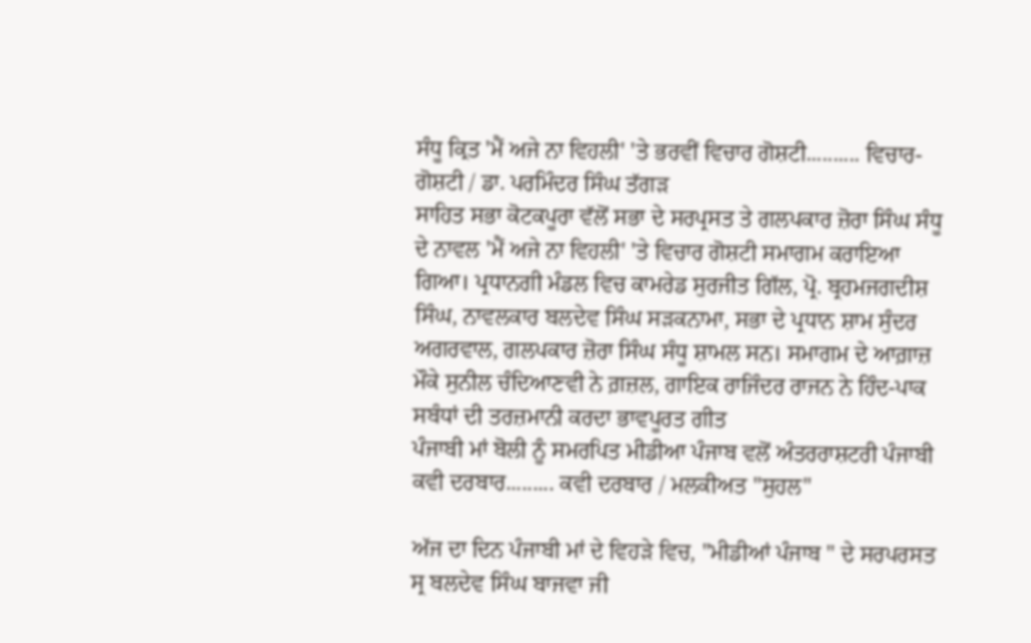ਸੰਧੂ ਕ੍ਰਿਤ 'ਮੈਂ ਅਜੇ ਨਾ ਵਿਹਲੀ' 'ਤੇ ਭਰਵੀਂ ਵਿਚਾਰ ਗੋਸ਼ਟੀ.......... ਵਿਚਾਰ-ਗੋਸ਼ਟੀ / ਡਾ. ਪਰਮਿੰਦਰ ਸਿੰਘ ਤੱਗੜ
ਸਾਹਿਤ ਸਭਾ ਕੋਟਕਪੂਰਾ ਵੱਲੋਂ ਸਭਾ ਦੇ ਸਰਪ੍ਰਸਤ ਤੇ ਗਲਪਕਾਰ ਜ਼ੋਰਾ ਸਿੰਘ ਸੰਧੂ ਦੇ ਨਾਵਲ 'ਮੈਂ ਅਜੇ ਨਾ ਵਿਹਲੀ' 'ਤੇ ਵਿਚਾਰ ਗੋਸ਼ਟੀ ਸਮਾਗਮ ਕਰਾਇਆ ਗਿਆ। ਪ੍ਰਧਾਨਗੀ ਮੰਡਲ ਵਿਚ ਕਾਮਰੇਡ ਸੁਰਜੀਤ ਗਿੱਲ, ਪ੍ਰੋ. ਬ੍ਰਹਮਜਗਦੀਸ਼ ਸਿੰਘ, ਨਾਵਲਕਾਰ ਬਲਦੇਵ ਸਿੰਘ ਸੜਕਨਾਮਾ, ਸਭਾ ਦੇ ਪ੍ਰਧਾਨ ਸ਼ਾਮ ਸੁੰਦਰ ਅਗਰਵਾਲ, ਗਲਪਕਾਰ ਜ਼ੋਰਾ ਸਿੰਘ ਸੰਧੂ ਸ਼ਾਮਲ ਸਨ। ਸਮਾਗਮ ਦੇ ਆਗ਼ਾਜ਼ ਮੌਕੇ ਸੁਨੀਲ ਚੰਦਿਆਣਵੀ ਨੇ ਗ਼ਜ਼ਲ, ਗਾਇਕ ਰਾਜਿੰਦਰ ਰਾਜਨ ਨੇ ਹਿੰਦ-ਪਾਕ ਸਬੰਧਾਂ ਦੀ ਤਰਜ਼ਮਾਨੀ ਕਰਦਾ ਭਾਵਪੂਰਤ ਗੀਤ
ਪੰਜਾਬੀ ਮਾਂ ਬੋਲੀ ਨੂੰ ਸਮਰਪਿਤ ਮੀਡੀਆ ਪੰਜਾਬ ਵਲੋਂ ਅੰਤਰਰਾਸ਼ਟਰੀ ਪੰਜਾਬੀ ਕਵੀ ਦਰਬਾਰ......... ਕਵੀ ਦਰਬਾਰ / ਮਲਕੀਅਤ "ਸੁਹਲ"

ਅੱਜ ਦਾ ਦਿਨ ਪੰਜਾਬੀ ਮਾਂ ਦੇ ਵਿਹੜੇ ਵਿਚ, "ਮੀਡੀਆਂ ਪੰਜਾਬ " ਦੇ ਸਰਪਰਸਤ ਸ੍ਰ ਬਲਦੇਵ ਸਿੰਘ ਬਾਜਵਾ ਜੀ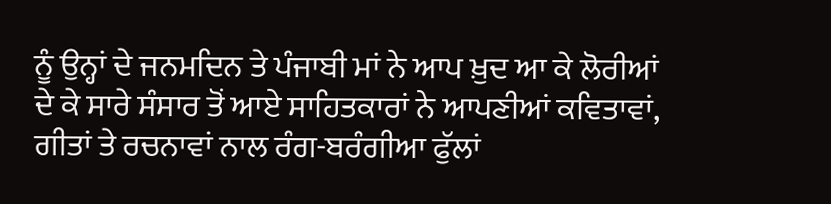ਨੂੰ ਉਨ੍ਹਾਂ ਦੇ ਜਨਮਦਿਨ ਤੇ ਪੰਜਾਬੀ ਮਾਂ ਨੇ ਆਪ ਖ਼ੁਦ ਆ ਕੇ ਲੋਰੀਆਂ ਦੇ ਕੇ ਸਾਰੇ ਸੰਸਾਰ ਤੋਂ ਆਏ ਸਾਹਿਤਕਾਰਾਂ ਨੇ ਆਪਣੀਆਂ ਕਵਿਤਾਵਾਂ, ਗੀਤਾਂ ਤੇ ਰਚਨਾਵਾਂ ਨਾਲ ਰੰਗ-ਬਰੰਗੀਆ ਫੁੱਲਾਂ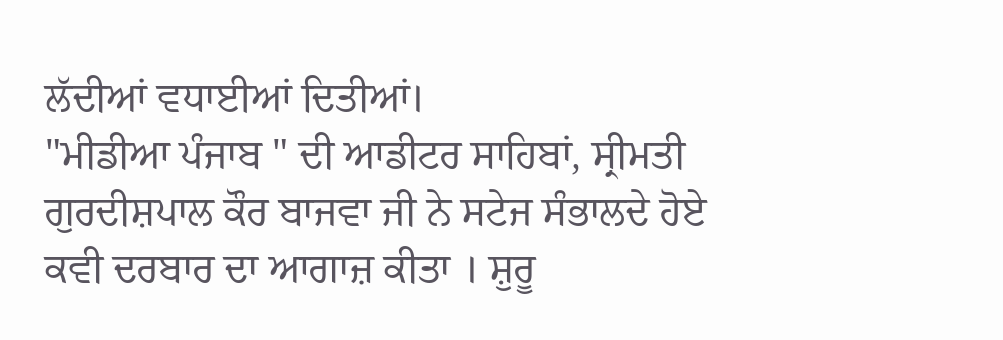ਲੱਦੀਆਂ ਵਧਾਈਆਂ ਦਿਤੀਆਂ।
"ਮੀਡੀਆ ਪੰਜਾਬ " ਦੀ ਆਡੀਟਰ ਸਾਹਿਬਾਂ, ਸ੍ਰੀਮਤੀ ਗੁਰਦੀਸ਼ਪਾਲ ਕੌਰ ਬਾਜਵਾ ਜੀ ਨੇ ਸਟੇਜ ਸੰਭਾਲਦੇ ਹੋਏ ਕਵੀ ਦਰਬਾਰ ਦਾ ਆਗਾਜ਼ ਕੀਤਾ । ਸ਼ੁਰੂ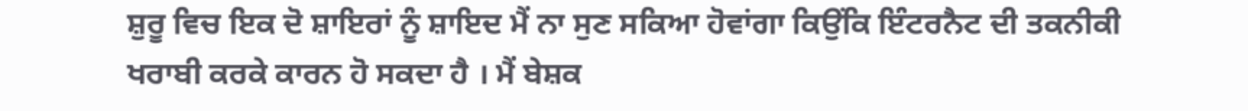ਸ਼ੁਰੂ ਵਿਚ ਇਕ ਦੋ ਸ਼ਾਇਰਾਂ ਨੂੰ ਸ਼ਾਇਦ ਮੈਂ ਨਾ ਸੁਣ ਸਕਿਆ ਹੋਵਾਂਗਾ ਕਿਉਂਕਿ ਇੰਟਰਨੈਟ ਦੀ ਤਕਨੀਕੀ ਖਰਾਬੀ ਕਰਕੇ ਕਾਰਨ ਹੋ ਸਕਦਾ ਹੈ । ਮੈਂ ਬੇਸ਼ਕ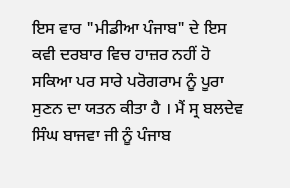ਇਸ ਵਾਰ "ਮੀਡੀਆ ਪੰਜਾਬ" ਦੇ ਇਸ ਕਵੀ ਦਰਬਾਰ ਵਿਚ ਹਾਜ਼ਰ ਨਹੀਂ ਹੋ ਸਕਿਆ ਪਰ ਸਾਰੇ ਪਰੋਗਰਾਮ ਨੂੰ ਪੂਰਾ ਸੁਣਨ ਦਾ ਯਤਨ ਕੀਤਾ ਹੈ । ਮੈਂ ਸ੍ਰ ਬਲਦੇਵ ਸਿੰਘ ਬਾਜਵਾ ਜੀ ਨੂੰ ਪੰਜਾਬ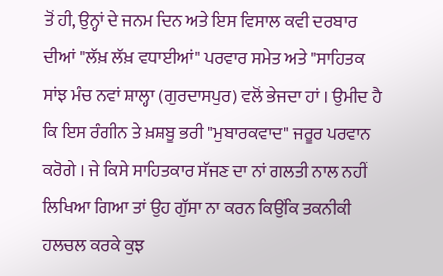ਤੋਂ ਹੀ, ਉਨ੍ਹਾਂ ਦੇ ਜਨਮ ਦਿਨ ਅਤੇ ਇਸ ਵਿਸਾਲ ਕਵੀ ਦਰਬਾਰ ਦੀਆਂ "ਲੱਖ਼ ਲੱਖ਼ ਵਧਾਈਆਂ" ਪਰਵਾਰ ਸਮੇਤ ਅਤੇ "ਸਾਹਿਤਕ ਸਾਂਝ ਮੰਚ ਨਵਾਂ ਸ਼ਾਲ੍ਹਾ (ਗੁਰਦਾਸਪੁਰ) ਵਲੋਂ ਭੇਜਦਾ ਹਾਂ । ਉਮੀਦ ਹੈ ਕਿ ਇਸ ਰੰਗੀਨ ਤੇ ਖ਼ਸ਼ਬੂ ਭਰੀ "ਮੁਬਾਰਕਵਾਦ" ਜਰੂਰ ਪਰਵਾਨ ਕਰੋਗੇ । ਜੇ ਕਿਸੇ ਸਾਹਿਤਕਾਰ ਸੱਜਣ ਦਾ ਨਾਂ ਗਲਤੀ ਨਾਲ ਨਹੀਂ ਲਿਖਿਆ ਗਿਆ ਤਾਂ ਉਹ ਗੁੱਸਾ ਨਾ ਕਰਨ ਕਿਉਂਕਿ ਤਕਨੀਕੀ ਹਲਚਲ ਕਰਕੇ ਕੁਝ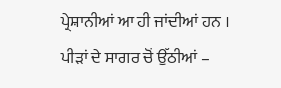ਪ੍ਰੇਸ਼ਾਨੀਆਂ ਆ ਹੀ ਜਾਂਦੀਆਂ ਹਨ ।
ਪੀੜਾਂ ਦੇ ਸਾਗਰ ਚੋਂ ਉੱਠੀਆਂ –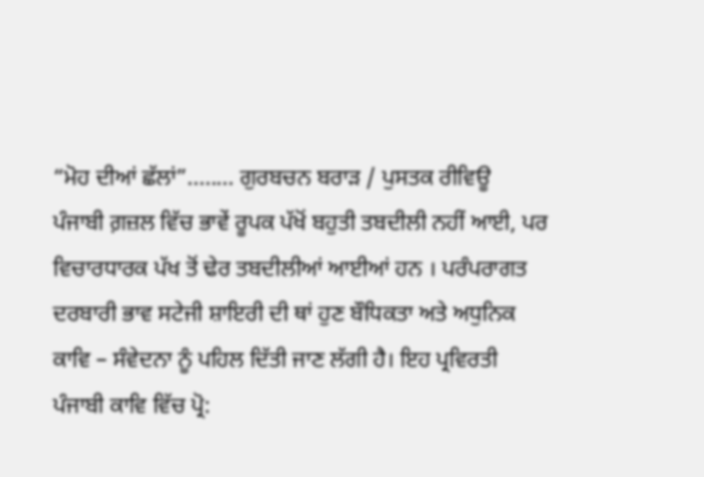“ਮੋਹ ਦੀਆਂ ਛੱਲਾਂ”........ ਗੁਰਬਚਨ ਬਰਾੜ / ਪੁਸਤਕ ਰੀਵਿਊ
ਪੰਜਾਬੀ ਗ਼ਜ਼ਲ ਵਿੱਚ ਭਾਵੇਂ ਰੂਪਕ ਪੱਖੋਂ ਬਹੁਤੀ ਤਬਦੀਲੀ ਨਹੀਂ ਆਈ, ਪਰ ਵਿਚਾਰਧਾਰਕ ਪੱਖ ਤੋਂ ਢੇਰ ਤਬਦੀਲੀਆਂ ਆਈਆਂ ਹਨ । ਪਰੰਪਰਾਗਤ ਦਰਬਾਰੀ ਭਾਵ ਸਟੇਜੀ ਸ਼ਾਇਰੀ ਦੀ ਥਾਂ ਹੁਣ ਬੌਧਿਕਤਾ ਅਤੇ ਅਧੁਨਿਕ ਕਾਵਿ – ਸੰਵੇਦਨਾ ਨੂੰ ਪਹਿਲ ਦਿੱਤੀ ਜਾਣ ਲੱਗੀ ਹੈ। ਇਹ ਪ੍ਰਵਿਰਤੀ ਪੰਜਾਬੀ ਕਾਵਿ ਵਿੱਚ ਪ੍ਰੋ: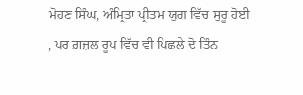ਮੋਹਣ ਸਿੰਘ, ਅੰਮ੍ਰਿਤਾ ਪ੍ਰੀਤਮ ਯੁਗ ਵਿੱਚ ਸੁਰੂ ਹੋਈ , ਪਰ ਗ਼ਜ਼ਲ ਰੂਪ ਵਿੱਚ ਵੀ ਪਿਛਲੇ ਦੋ ਤਿੰਨ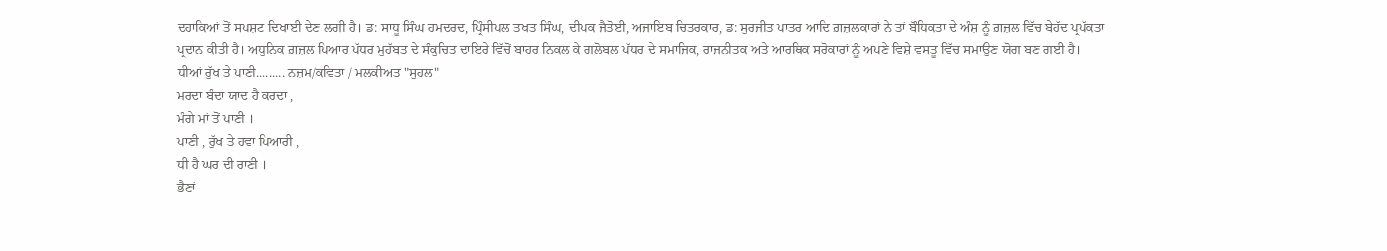ਦਹਾਕਿਆਂ ਤੋਂ ਸਪਸ਼ਟ ਦਿਖਾਈ ਦੇਣ ਲਗੀ ਹੈ। ਡ: ਸਾਧੂ ਸਿੰਘ ਹਮਦਰਦ, ਪ੍ਰਿੰਸੀਪਲ ਤਖਤ ਸਿੰਘ, ਦੀਪਕ ਜੈਤੋਈ, ਅਜਾਇਬ ਚਿਤਰਕਾਰ, ਡ: ਸੁਰਜੀਤ ਪਾਤਰ ਆਦਿ ਗ਼ਜ਼ਲਕਾਰਾਂ ਨੇ ਤਾਂ ਬੌਧਿਕਤਾ ਦੇ ਅੰਸ਼ ਨੂੰ ਗ਼ਜ਼ਲ ਵਿੱਚ ਬੇਹੱਦ ਪ੍ਰਪੱਕਤਾ ਪ੍ਰਦਾਨ ਕੀਤੀ ਹੈ। ਅਧੁਨਿਕ ਗ਼ਜ਼ਲ ਪਿਆਰ ਪੱਧਰ ਮੁਹੱਬਤ ਦੇ ਸੰਕੁਚਿਤ ਦਾਇਰੇ ਵਿੱਚੋਂ ਬਾਹਰ ਨਿਕਲ ਕੇ ਗਲੋਬਲ ਪੱਧਰ ਦੇ ਸਮਾਜਿਕ, ਰਾਜਨੀਤਕ ਅਤੇ ਆਰਥਿਕ ਸਰੋਕਾਰਾਂ ਨੂੰ ਅਪਣੇ ਵਿਸ਼ੇ ਵਸਤੂ ਵਿੱਚ ਸਮਾਉਣ ਯੋਗ ਬਣ ਗਈ ਹੈ।
ਧੀਆਂ ਰੁੱਖ ਤੇ ਪਾਣੀ......... ਨਜ਼ਮ/ਕਵਿਤਾ / ਮਲਕੀਅਤ "ਸੁਹਲ"
ਮਰਦਾ ਬੰਦਾ ਯਾਦ ਹੈ ਕਰਦਾ ,
ਮੰਗੇ ਮਾਂ ਤੋਂ ਪਾਣੀ ।
ਪਾਣੀ , ਰੁੱਖ ਤੇ ਹਵਾ ਪਿਆਰੀ ,
ਧੀ ਹੈ ਘਰ ਦੀ ਰਾਣੀ ।
ਭੈਣਾਂ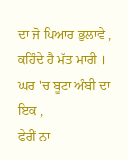ਦਾ ਜੋ ਪਿਆਰ ਭੁਲਾਵੇ ,
ਕਹਿੰਦੇ ਹੈ ਮੱਤ ਮਾਰੀ ।
ਘਰ 'ਚ ਬੂਟਾ ਅੰਬੀ ਦਾ ਇਕ ,
ਫੇਰੀਂ ਨਾ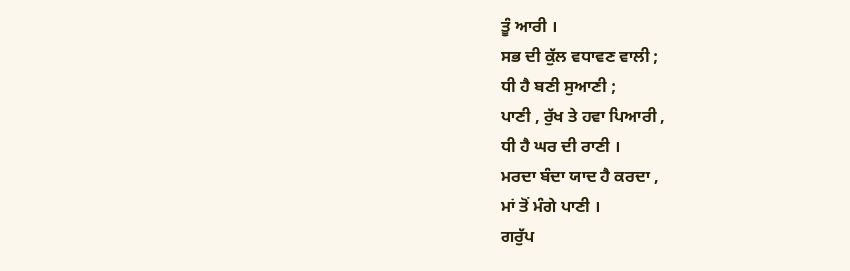ਤੂੰ ਆਰੀ ।
ਸਭ ਦੀ ਕੁੱਲ ਵਧਾਵਣ ਵਾਲੀ ;
ਧੀ ਹੈ ਬਣੀ ਸੁਆਣੀ ;
ਪਾਣੀ , ਰੁੱਖ ਤੇ ਹਵਾ ਪਿਆਰੀ ,
ਧੀ ਹੈ ਘਰ ਦੀ ਰਾਣੀ ।
ਮਰਦਾ ਬੰਦਾ ਯਾਦ ਹੈ ਕਰਦਾ ,
ਮਾਂ ਤੋਂ ਮੰਗੇ ਪਾਣੀ ।
ਗਰੁੱਪ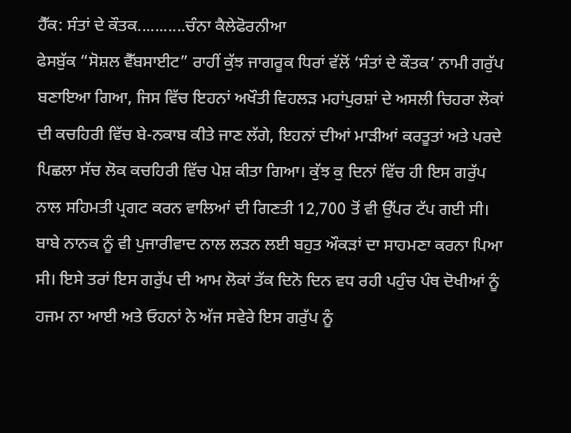ਹੈੱਕ: ਸੰਤਾਂ ਦੇ ਕੌਤਕ...........ਚੰਨਾ ਕੈਲੇਫੋਰਨੀਆ
ਫੇਸਬੁੱਕ “ਸੋਸ਼ਲ ਵੈੱਬਸਾਈਟ” ਰਾਹੀਂ ਕੁੱਝ ਜਾਗਰੂਕ ਧਿਰਾਂ ਵੱਲੋਂ ‘ਸੰਤਾਂ ਦੇ ਕੌਤਕ’ ਨਾਮੀ ਗਰੁੱਪ ਬਣਾਇਆ ਗਿਆ, ਜਿਸ ਵਿੱਚ ਇਹਨਾਂ ਅਖੌਤੀ ਵਿਹਲੜ ਮਹਾਂਪੁਰਸ਼ਾਂ ਦੇ ਅਸਲੀ ਚਿਹਰਾ ਲੋਕਾਂ ਦੀ ਕਚਹਿਰੀ ਵਿੱਚ ਬੇ-ਨਕਾਬ ਕੀਤੇ ਜਾਣ ਲੱਗੇ, ਇਹਨਾਂ ਦੀਆਂ ਮਾੜੀਆਂ ਕਰਤੂਤਾਂ ਅਤੇ ਪਰਦੇ ਪਿਛਲਾ ਸੱਚ ਲੋਕ ਕਚਹਿਰੀ ਵਿੱਚ ਪੇਸ਼ ਕੀਤਾ ਗਿਆ। ਕੁੱਝ ਕੁ ਦਿਨਾਂ ਵਿੱਚ ਹੀ ਇਸ ਗਰੁੱਪ ਨਾਲ ਸਹਿਮਤੀ ਪ੍ਰਗਟ ਕਰਨ ਵਾਲਿਆਂ ਦੀ ਗਿਣਤੀ 12,700 ਤੋਂ ਵੀ ਉੱਪਰ ਟੱਪ ਗਈ ਸੀ। ਬਾਬੇ ਨਾਨਕ ਨੂੰ ਵੀ ਪੁਜਾਰੀਵਾਦ ਨਾਲ ਲੜਨ ਲਈ ਬਹੁਤ ਔਕੜਾਂ ਦਾ ਸਾਹਮਣਾ ਕਰਨਾ ਪਿਆ ਸੀ। ਇਸੇ ਤਰਾਂ ਇਸ ਗਰੁੱਪ ਦੀ ਆਮ ਲੋਕਾਂ ਤੱਕ ਦਿਨੋ ਦਿਨ ਵਧ ਰਹੀ ਪਹੁੰਚ ਪੰਥ ਦੋਖੀਆਂ ਨੂੰ ਹਜਮ ਨਾ ਆਈ ਅਤੇ ਓਹਨਾਂ ਨੇ ਅੱਜ ਸਵੇਰੇ ਇਸ ਗਰੁੱਪ ਨੂੰ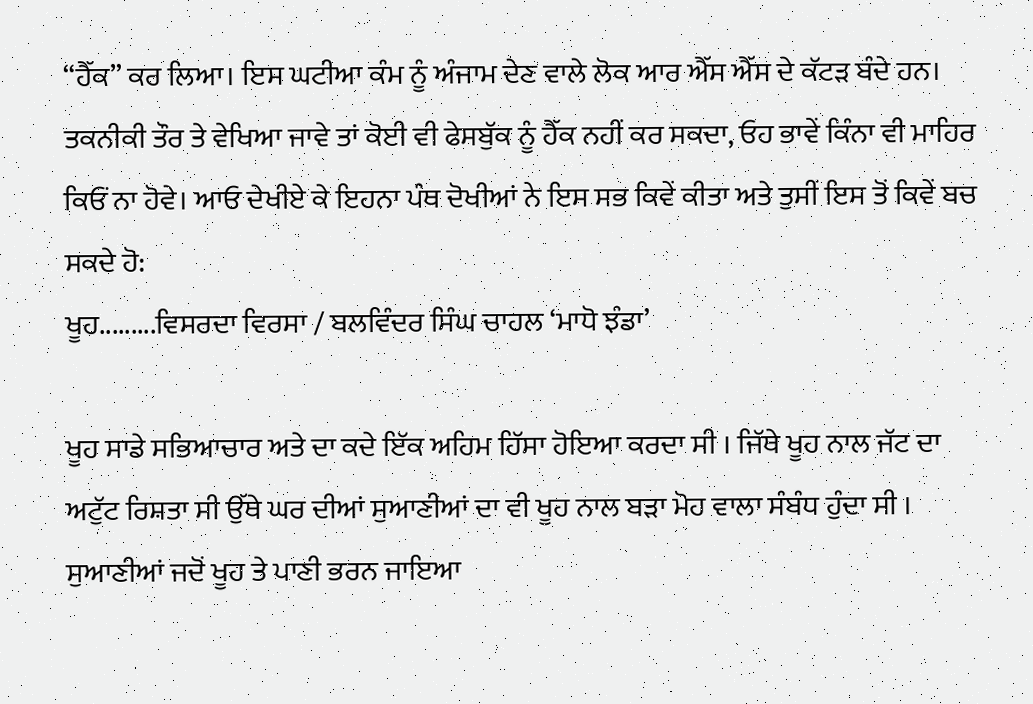“ਹੈੱਕ” ਕਰ ਲਿਆ। ਇਸ ਘਟੀਆ ਕੰਮ ਨੂੰ ਅੰਜਾਮ ਦੇਣ ਵਾਲੇ ਲੋਕ ਆਰ ਐੱਸ ਐੱਸ ਦੇ ਕੱਟੜ ਬੰਦੇ ਹਨ। ਤਕਨੀਕੀ ਤੌਰ ਤੇ ਵੇਖਿਆ ਜਾਵੇ ਤਾਂ ਕੋਈ ਵੀ ਫੇਸਬੁੱਕ ਨੂੰ ਹੈੱਕ ਨਹੀਂ ਕਰ ਸਕਦਾ, ਓਹ ਭਾਵੇਂ ਕਿੰਨਾ ਵੀ ਮਾਹਿਰ ਕਿਓਂ ਨਾ ਹੋਵੇ। ਆਓ ਦੇਖੀਏ ਕੇ ਇਹਨਾ ਪੰਥ ਦੋਖੀਆਂ ਨੇ ਇਸ ਸਭ ਕਿਵੇਂ ਕੀਤਾ ਅਤੇ ਤੁਸੀਂ ਇਸ ਤੋਂ ਕਿਵੇਂ ਬਚ ਸਕਦੇ ਹੋ:
ਖੂਹ.........ਵਿਸਰਦਾ ਵਿਰਸਾ / ਬਲਵਿੰਦਰ ਸਿੰਘ ਚਾਹਲ ‘ਮਾਧੋ ਝੰਡਾ’

ਖੂਹ ਸਾਡੇ ਸਭਿਆਚਾਰ ਅਤੇ ਦਾ ਕਦੇ ਇੱਕ ਅਹਿਮ ਹਿੱਸਾ ਹੋਇਆ ਕਰਦਾ ਸੀ । ਜਿੱਥੇ ਖੂਹ ਨਾਲ ਜੱਟ ਦਾ ਅਟੁੱਟ ਰਿਸ਼ਤਾ ਸੀ ਉੱਥੇ ਘਰ ਦੀਆਂ ਸੁਆਣੀਆਂ ਦਾ ਵੀ ਖੂਹ ਨਾਲ ਬੜਾ ਮੋਹ ਵਾਲਾ ਸੰਬੰਧ ਹੁੰਦਾ ਸੀ । ਸੁਆਣੀਆਂ ਜਦੋਂ ਖੂਹ ਤੇ ਪਾਣੀ ਭਰਨ ਜਾਇਆ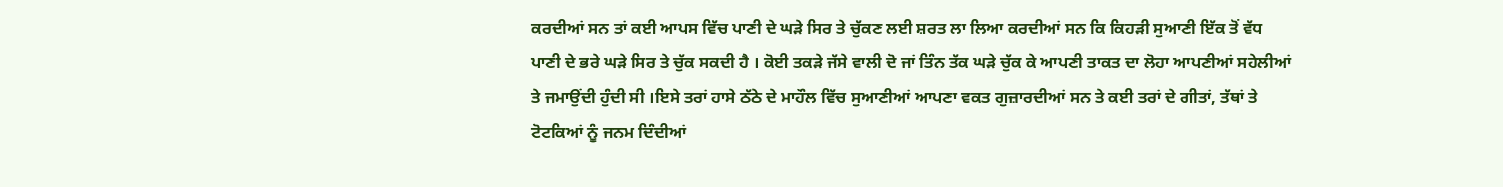ਕਰਦੀਆਂ ਸਨ ਤਾਂ ਕਈ ਆਪਸ ਵਿੱਚ ਪਾਣੀ ਦੇ ਘੜੇ ਸਿਰ ਤੇ ਚੁੱਕਣ ਲਈ ਸ਼ਰਤ ਲਾ ਲਿਆ ਕਰਦੀਆਂ ਸਨ ਕਿ ਕਿਹੜੀ ਸੁਆਣੀ ਇੱਕ ਤੋਂ ਵੱਧ ਪਾਣੀ ਦੇ ਭਰੇ ਘੜੇ ਸਿਰ ਤੇ ਚੁੱਕ ਸਕਦੀ ਹੈ । ਕੋਈ ਤਕੜੇ ਜੱਸੇ ਵਾਲੀ ਦੋ ਜਾਂ ਤਿੰਨ ਤੱਕ ਘੜੇ ਚੁੱਕ ਕੇ ਆਪਣੀ ਤਾਕਤ ਦਾ ਲੋਹਾ ਆਪਣੀਆਂ ਸਹੇਲੀਆਂ ਤੇ ਜਮਾਉਂਦੀ ਹੁੰਦੀ ਸੀ ।ਇਸੇ ਤਰਾਂ ਹਾਸੇ ਠੱਠੇ ਦੇ ਮਾਹੌਲ ਵਿੱਚ ਸੁਆਣੀਆਂ ਆਪਣਾ ਵਕਤ ਗੁਜ਼ਾਰਦੀਆਂ ਸਨ ਤੇ ਕਈ ਤਰਾਂ ਦੇ ਗੀਤਾਂ, ਤੱਥਾਂ ਤੇ ਟੋਟਕਿਆਂ ਨੂੰ ਜਨਮ ਦਿੰਦੀਆਂ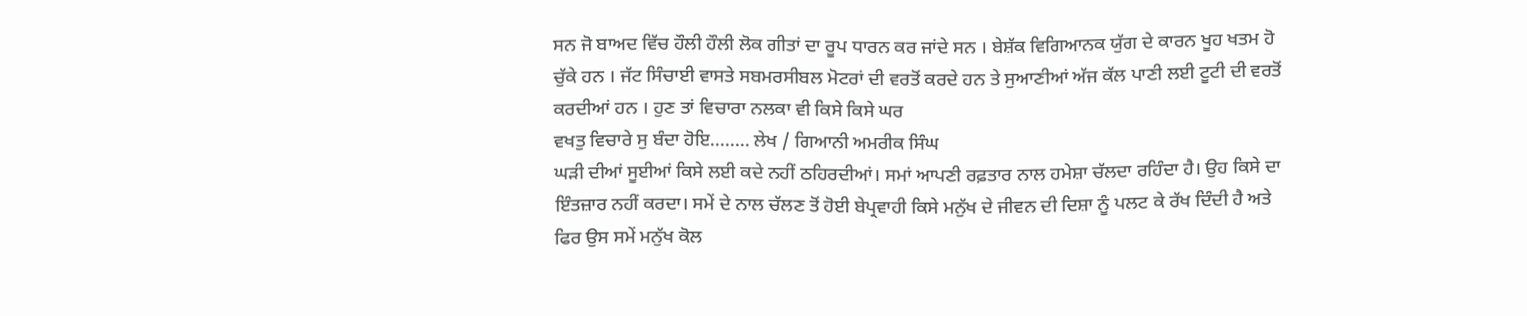ਸਨ ਜੋ ਬਾਅਦ ਵਿੱਚ ਹੌਲੀ ਹੌਲੀ ਲੋਕ ਗੀਤਾਂ ਦਾ ਰੂਪ ਧਾਰਨ ਕਰ ਜਾਂਦੇ ਸਨ । ਬੇਸ਼ੱਕ ਵਿਗਿਆਨਕ ਯੁੱਗ ਦੇ ਕਾਰਨ ਖੂਹ ਖਤਮ ਹੋ ਚੁੱਕੇ ਹਨ । ਜੱਟ ਸਿੰਚਾਈ ਵਾਸਤੇ ਸਬਮਰਸੀਬਲ ਮੋਟਰਾਂ ਦੀ ਵਰਤੋਂ ਕਰਦੇ ਹਨ ਤੇ ਸੁਆਣੀਆਂ ਅੱਜ ਕੱਲ ਪਾਣੀ ਲਈ ਟੂਟੀ ਦੀ ਵਰਤੋਂ ਕਰਦੀਆਂ ਹਨ । ਹੁਣ ਤਾਂ ਵਿਚਾਰਾ ਨਲਕਾ ਵੀ ਕਿਸੇ ਕਿਸੇ ਘਰ
ਵਖਤੁ ਵਿਚਾਰੇ ਸੁ ਬੰਦਾ ਹੋਇ........ ਲੇਖ / ਗਿਆਨੀ ਅਮਰੀਕ ਸਿੰਘ
ਘੜੀ ਦੀਆਂ ਸੂਈਆਂ ਕਿਸੇ ਲਈ ਕਦੇ ਨਹੀਂ ਠਹਿਰਦੀਆਂ। ਸਮਾਂ ਆਪਣੀ ਰਫ਼ਤਾਰ ਨਾਲ ਹਮੇਸ਼ਾ ਚੱਲਦਾ ਰਹਿੰਦਾ ਹੈ। ਉਹ ਕਿਸੇ ਦਾ ਇੰਤਜ਼ਾਰ ਨਹੀਂ ਕਰਦਾ। ਸਮੇਂ ਦੇ ਨਾਲ ਚੱਲਣ ਤੋਂ ਹੋਈ ਬੇਪ੍ਰਵਾਹੀ ਕਿਸੇ ਮਨੁੱਖ ਦੇ ਜੀਵਨ ਦੀ ਦਿਸ਼ਾ ਨੂੰ ਪਲਟ ਕੇ ਰੱਖ ਦਿੰਦੀ ਹੈ ਅਤੇ ਫਿਰ ਉਸ ਸਮੇਂ ਮਨੁੱਖ ਕੋਲ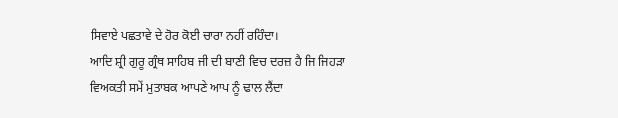ਸਿਵਾਏ ਪਛਤਾਵੇ ਦੇ ਹੋਰ ਕੋਈ ਚਾਰਾ ਨਹੀਂ ਰਹਿੰਦਾ।
ਆਦਿ ਸ਼੍ਰੀ ਗੁਰੂ ਗ੍ਰੰਥ ਸਾਹਿਬ ਜੀ ਦੀ ਬਾਣੀ ਵਿਚ ਦਰਜ਼ ਹੈ ਜਿ ਜਿਹੜਾ ਵਿਅਕਤੀ ਸਮੇਂ ਮੁਤਾਬਕ ਆਪਣੇ ਆਪ ਨੂੰ ਢਾਲ ਲੈਂਦਾ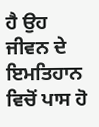ਹੈ ਉਹ ਜੀਵਨ ਦੇ ਇਮਤਿਹਾਨ ਵਿਚੋਂ ਪਾਸ ਹੋ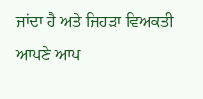ਜਾਂਦਾ ਹੈ ਅਤੇ ਜਿਹੜਾ ਵਿਅਕਤੀ ਆਪਣੇ ਆਪ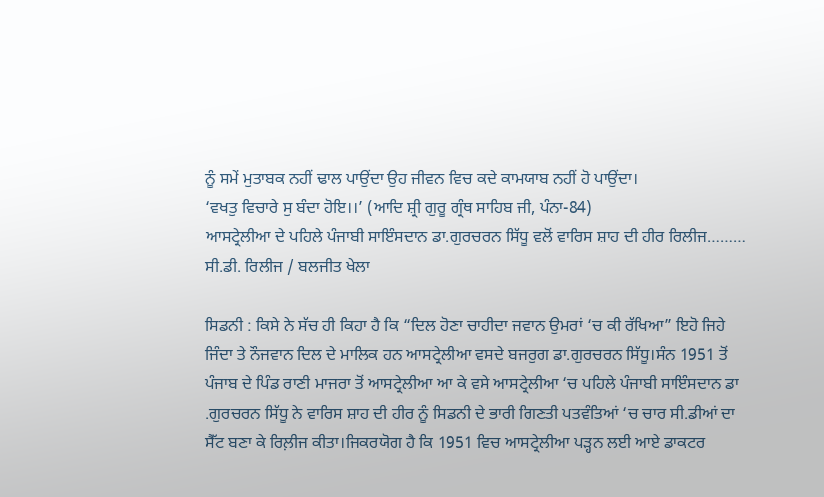ਨੂੰ ਸਮੇਂ ਮੁਤਾਬਕ ਨਹੀਂ ਢਾਲ ਪਾਉਂਦਾ ਉਹ ਜੀਵਨ ਵਿਚ ਕਦੇ ਕਾਮਯਾਬ ਨਹੀਂ ਹੋ ਪਾਉਂਦਾ।
‘ਵਖਤੁ ਵਿਚਾਰੇ ਸੁ ਬੰਦਾ ਹੋਇ।।’ (ਆਦਿ ਸ਼੍ਰੀ ਗੁਰੂ ਗ੍ਰੰਥ ਸਾਹਿਬ ਜੀ, ਪੰਨਾ-84)
ਆਸਟ੍ਰੇਲੀਆ ਦੇ ਪਹਿਲੇ ਪੰਜਾਬੀ ਸਾਇੰਸਦਾਨ ਡਾ.ਗੁਰਚਰਨ ਸਿੱਧੂ ਵਲੋਂ ਵਾਰਿਸ ਸ਼ਾਹ ਦੀ ਹੀਰ ਰਿਲੀਜ……… ਸੀ.ਡੀ. ਰਿਲੀਜ / ਬਲਜੀਤ ਖੇਲਾ

ਸਿਡਨੀ : ਕਿਸੇ ਨੇ ਸੱਚ ਹੀ ਕਿਹਾ ਹੈ ਕਿ “ਦਿਲ ਹੋਣਾ ਚਾਹੀਦਾ ਜਵਾਨ ਉਮਰਾਂ ‘ਚ ਕੀ ਰੱਖਿਆ” ਇਹੋ ਜਿਹੇ ਜਿੰਦਾ ਤੇ ਨੌਜਵਾਨ ਦਿਲ ਦੇ ਮਾਲਿਕ ਹਨ ਆਸਟ੍ਰੇਲੀਆ ਵਸਦੇ ਬਜਰੁਗ ਡਾ.ਗੁਰਚਰਨ ਸਿੱਧੂ।ਸੰਨ 1951 ਤੋਂ ਪੰਜਾਬ ਦੇ ਪਿੰਡ ਰਾਣੀ ਮਾਜਰਾ ਤੋਂ ਆਸਟ੍ਰੇਲੀਆ ਆ ਕੇ ਵਸੇ ਆਸਟ੍ਰੇਲੀਆ ‘ਚ ਪਹਿਲੇ ਪੰਜਾਬੀ ਸਾਇੰਸਦਾਨ ਡਾ .ਗੁਰਚਰਨ ਸਿੱਧੂ ਨੇ ਵਾਰਿਸ ਸ਼ਾਹ ਦੀ ਹੀਰ ਨੂੰ ਸਿਡਨੀ ਦੇ ਭਾਰੀ ਗਿਣਤੀ ਪਤਵੰਤਿਆਂ ‘ਚ ਚਾਰ ਸੀ.ਡੀਆਂ ਦਾ ਸੈੱਟ ਬਣਾ ਕੇ ਰਿਲ਼ੀਜ ਕੀਤਾ।ਜਿਕਰਯੋਗ ਹੈ ਕਿ 1951 ਵਿਚ ਆਸਟ੍ਰੇਲੀਆ ਪੜ੍ਹਨ ਲਈ ਆਏ ਡਾਕਟਰ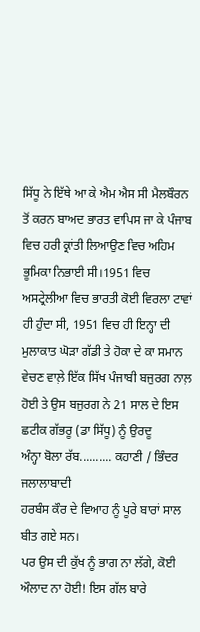ਸਿੱਧੂ ਨੇ ਇੱਥੇ ਆ ਕੇ ਐਮ ਐਸ ਸੀ ਮੈਲਬੌਰਨ ਤੋਂ ਕਰਨ ਬਾਅਦ ਭਾਰਤ ਵਾਪਿਸ ਜਾ ਕੇ ਪੰਜਾਬ ਵਿਚ ਹਰੀ ਕ੍ਰਾਂਤੀ ਲਿਆਉਣ ਵਿਚ ਅਹਿਮ ਭੂਮਿਕਾ ਨਿਭਾਈ ਸੀ।1951 ਵਿਚ ਅਸਟ੍ਰੇਲੀਆ ਵਿਚ ਭਾਰਤੀ ਕੋਈ ਵਿਰਲਾ ਟਾਵਾਂ ਹੀ ਹੁੰਦਾ ਸੀ, 1951 ਵਿਚ ਹੀ ਇਨ੍ਹਾ ਦੀ ਮੁਲਾਕਾਤ ਘੋੜਾ ਗੱਡੀ ਤੇ ਹੋਕਾ ਦੇ ਕਾ ਸਮਾਨ ਵੇਚਣ ਵਾਲ਼ੇ ਇੱਕ ਸਿੱਖ ਪੰਜਾਬੀ ਬਜੁਰਗ ਨਾਲ਼ ਹੋਈ ਤੇ ਉਸ ਬਜੁਰਗ ਨੇ 21 ਸਾਲ ਦੇ ਇਸ ਛਟੀਕ ਗੱਭਰੂ (ਡਾ ਸਿੱਧੂ) ਨੂੰ ਉਰਦੂ
ਅੰਨ੍ਹਾ ਬੋਲਾ ਰੱਬ.......... ਕਹਾਣੀ / ਭਿੰਦਰ ਜਲਾਲਾਬਾਦੀ
ਹਰਬੰਸ ਕੌਰ ਦੇ ਵਿਆਹ ਨੂੰ ਪੂਰੇ ਬਾਰਾਂ ਸਾਲ ਬੀਤ ਗਏ ਸਨ।
ਪਰ ਉਸ ਦੀ ਕੁੱਖ ਨੂੰ ਭਾਗ ਨਾ ਲੱਗੇ, ਕੋਈ ਔਲਾਦ ਨਾ ਹੋਈ! ਇਸ ਗੱਲ ਬਾਰੇ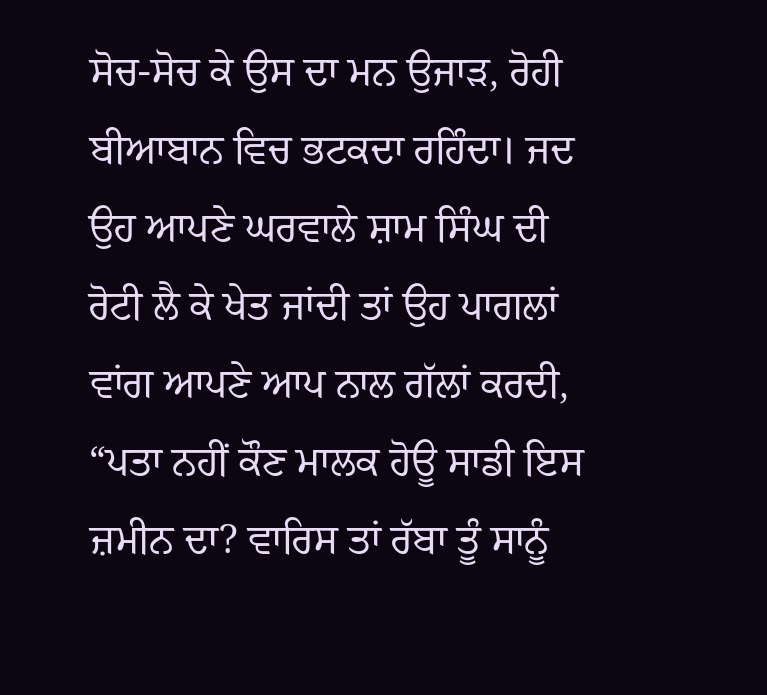ਸੋਚ-ਸੋਚ ਕੇ ਉਸ ਦਾ ਮਨ ਉਜਾੜ, ਰੋਹੀ ਬੀਆਬਾਨ ਵਿਚ ਭਟਕਦਾ ਰਹਿੰਦਾ। ਜਦ ਉਹ ਆਪਣੇ ਘਰਵਾਲੇ ਸ਼ਾਮ ਸਿੰਘ ਦੀ ਰੋਟੀ ਲੈ ਕੇ ਖੇਤ ਜਾਂਦੀ ਤਾਂ ਉਹ ਪਾਗਲਾਂ ਵਾਂਗ ਆਪਣੇ ਆਪ ਨਾਲ ਗੱਲਾਂ ਕਰਦੀ, “ਪਤਾ ਨਹੀਂ ਕੌਣ ਮਾਲਕ ਹੋਊ ਸਾਡੀ ਇਸ ਜ਼ਮੀਨ ਦਾ? ਵਾਰਿਸ ਤਾਂ ਰੱਬਾ ਤੂੰ ਸਾਨੂੰ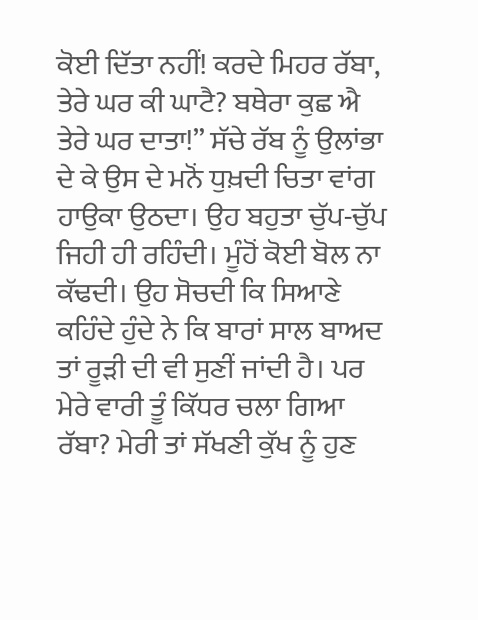ਕੋਈ ਦਿੱਤਾ ਨਹੀਂ! ਕਰਦੇ ਮਿਹਰ ਰੱਬਾ, ਤੇਰੇ ਘਰ ਕੀ ਘਾਟੈ? ਬਥੇਰਾ ਕੁਛ ਐ ਤੇਰੇ ਘਰ ਦਾਤਾ!” ਸੱਚੇ ਰੱਬ ਨੂੰ ਉਲਾਂਭਾ ਦੇ ਕੇ ਉਸ ਦੇ ਮਨੋਂ ਧੁਖ਼ਦੀ ਚਿਤਾ ਵਾਂਗ ਹਾਉਕਾ ਉਠਦਾ। ਉਹ ਬਹੁਤਾ ਚੁੱਪ-ਚੁੱਪ ਜਿਹੀ ਹੀ ਰਹਿੰਦੀ। ਮੂੰਹੋਂ ਕੋਈ ਬੋਲ ਨਾ ਕੱਢਦੀ। ਉਹ ਸੋਚਦੀ ਕਿ ਸਿਆਣੇ ਕਹਿੰਦੇ ਹੁੰਦੇ ਨੇ ਕਿ ਬਾਰਾਂ ਸਾਲ ਬਾਅਦ ਤਾਂ ਰੂੜੀ ਦੀ ਵੀ ਸੁਣੀਂ ਜਾਂਦੀ ਹੈ। ਪਰ ਮੇਰੇ ਵਾਰੀ ਤੂੰ ਕਿੱਧਰ ਚਲਾ ਗਿਆ ਰੱਬਾ? ਮੇਰੀ ਤਾਂ ਸੱਖਣੀ ਕੁੱਖ ਨੂੰ ਹੁਣ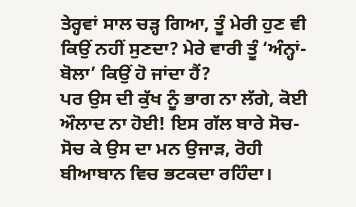ਤੇਰ੍ਹਵਾਂ ਸਾਲ ਚੜ੍ਹ ਗਿਆ, ਤੂੰ ਮੇਰੀ ਹੁਣ ਵੀ ਕਿਉਂ ਨਹੀਂ ਸੁਣਦਾ? ਮੇਰੇ ਵਾਰੀ ਤੂੰ ‘ਅੰਨ੍ਹਾਂ-ਬੋਲਾ’ ਕਿਉਂ ਹੋ ਜਾਂਦਾ ਹੈਂ?
ਪਰ ਉਸ ਦੀ ਕੁੱਖ ਨੂੰ ਭਾਗ ਨਾ ਲੱਗੇ, ਕੋਈ ਔਲਾਦ ਨਾ ਹੋਈ! ਇਸ ਗੱਲ ਬਾਰੇ ਸੋਚ-ਸੋਚ ਕੇ ਉਸ ਦਾ ਮਨ ਉਜਾੜ, ਰੋਹੀ ਬੀਆਬਾਨ ਵਿਚ ਭਟਕਦਾ ਰਹਿੰਦਾ।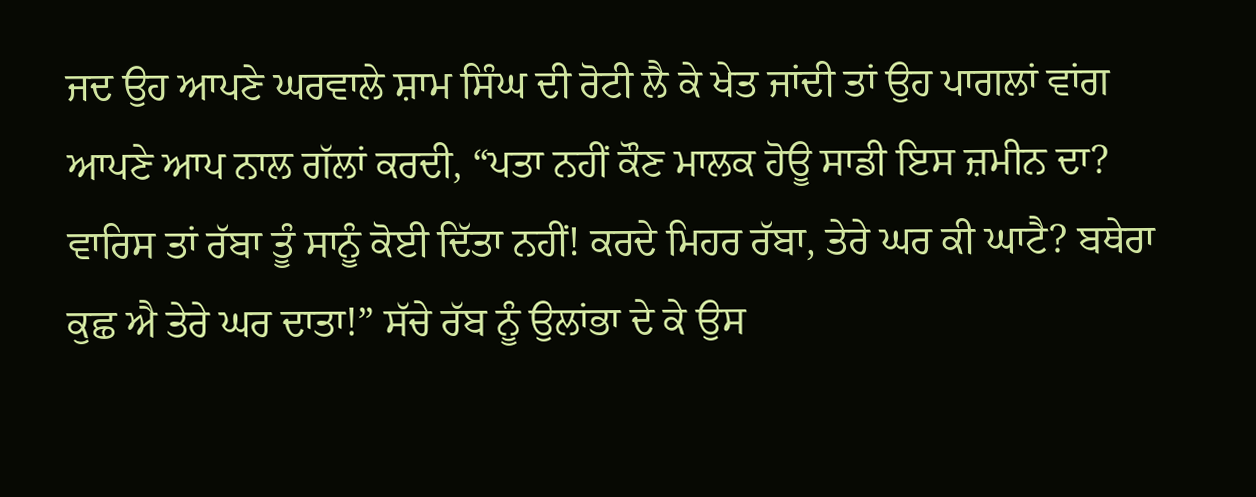ਜਦ ਉਹ ਆਪਣੇ ਘਰਵਾਲੇ ਸ਼ਾਮ ਸਿੰਘ ਦੀ ਰੋਟੀ ਲੈ ਕੇ ਖੇਤ ਜਾਂਦੀ ਤਾਂ ਉਹ ਪਾਗਲਾਂ ਵਾਂਗ ਆਪਣੇ ਆਪ ਨਾਲ ਗੱਲਾਂ ਕਰਦੀ, “ਪਤਾ ਨਹੀਂ ਕੌਣ ਮਾਲਕ ਹੋਊ ਸਾਡੀ ਇਸ ਜ਼ਮੀਨ ਦਾ? ਵਾਰਿਸ ਤਾਂ ਰੱਬਾ ਤੂੰ ਸਾਨੂੰ ਕੋਈ ਦਿੱਤਾ ਨਹੀਂ! ਕਰਦੇ ਮਿਹਰ ਰੱਬਾ, ਤੇਰੇ ਘਰ ਕੀ ਘਾਟੈ? ਬਥੇਰਾ ਕੁਛ ਐ ਤੇਰੇ ਘਰ ਦਾਤਾ!” ਸੱਚੇ ਰੱਬ ਨੂੰ ਉਲਾਂਭਾ ਦੇ ਕੇ ਉਸ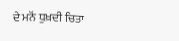ਦੇ ਮਨੋਂ ਧੁਖ਼ਦੀ ਚਿਤਾ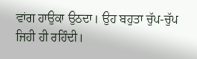ਵਾਂਗ ਹਾਉਕਾ ਉਠਦਾ। ਉਹ ਬਹੁਤਾ ਚੁੱਪ-ਚੁੱਪ ਜਿਹੀ ਹੀ ਰਹਿੰਦੀ।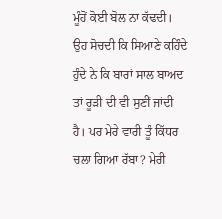ਮੂੰਹੋਂ ਕੋਈ ਬੋਲ ਨਾ ਕੱਢਦੀ। ਉਹ ਸੋਚਦੀ ਕਿ ਸਿਆਣੇ ਕਹਿੰਦੇ ਹੁੰਦੇ ਨੇ ਕਿ ਬਾਰਾਂ ਸਾਲ ਬਾਅਦ ਤਾਂ ਰੂੜੀ ਦੀ ਵੀ ਸੁਣੀਂ ਜਾਂਦੀ ਹੈ। ਪਰ ਮੇਰੇ ਵਾਰੀ ਤੂੰ ਕਿੱਧਰ ਚਲਾ ਗਿਆ ਰੱਬਾ? ਮੇਰੀ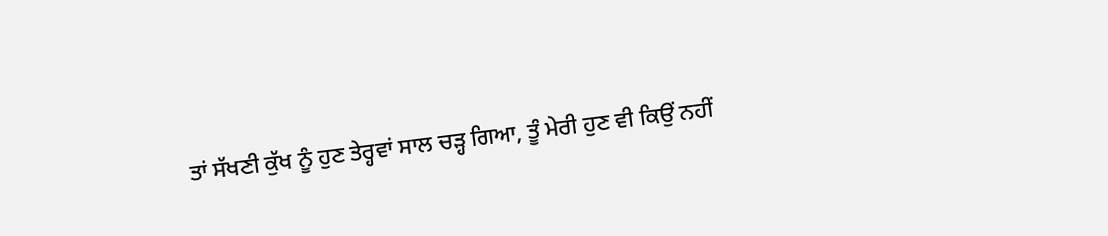ਤਾਂ ਸੱਖਣੀ ਕੁੱਖ ਨੂੰ ਹੁਣ ਤੇਰ੍ਹਵਾਂ ਸਾਲ ਚੜ੍ਹ ਗਿਆ, ਤੂੰ ਮੇਰੀ ਹੁਣ ਵੀ ਕਿਉਂ ਨਹੀਂ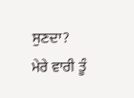ਸੁਣਦਾ? ਮੇਰੇ ਵਾਰੀ ਤੂੰ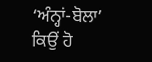‘ਅੰਨ੍ਹਾਂ-ਬੋਲਾ’ ਕਿਉਂ ਹੋ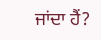ਜਾਂਦਾ ਹੈਂ?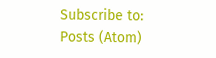Subscribe to:
Posts (Atom)